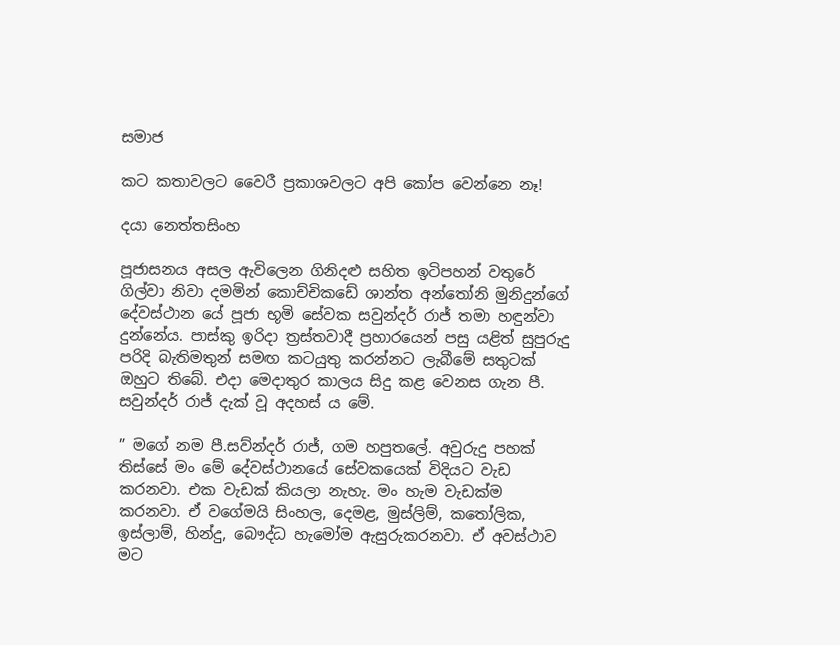සමාජ

කට කතාවලට වෛරී ප්‍රකාශවලට අපි කෝප වෙන්නෙ නෑ!

දයා නෙත්තසිංහ

පූජාසනය අසල ඇවිලෙන ගිනිදළු සහිත ඉටිපහන් වතුරේ ගිල්වා නිවා දමමින් කොච්චිකඩේ ශාන්ත අන්තෝනි මුනිදුන්ගේ දේවස්ථාන යේ පූජා භූමි සේවක සවුන්දර් රාජ් තමා හඳුන්වා දුන්නේය. පාස්කු ඉරිදා ත්‍රස්තවාදී ප්‍රහාරයෙන් පසු යළිත් සුපුරුදු පරිදි බැතිමතුන් සමඟ කටයුතු කරන්නට ලැබීමේ සතුටක් ඔහුට තිබේ. එදා මෙදාතුර කාලය සිදු කළ වෙනස ගැන පී. සවුන්දර් රාජ් දැක් වූ අදහස් ය මේ.

” මගේ නම පී.සව්න්දර් රාජ්, ගම හපුතලේ. අවුරුදු පහක් තිස්සේ මං මේ දේවස්ථානයේ සේවකයෙක් විදියට වැඩ කරනවා. එක වැඩක් කියලා නැහැ. මං හැම වැඩක්ම කරනවා. ඒ වගේමයි සිංහල, දෙමළ, මුස්ලිම්, කතෝලික, ඉස්ලාම්, හින්දු, බෞද්ධ හැමෝම ඇසුරුකරනවා. ඒ අවස්ථාව මට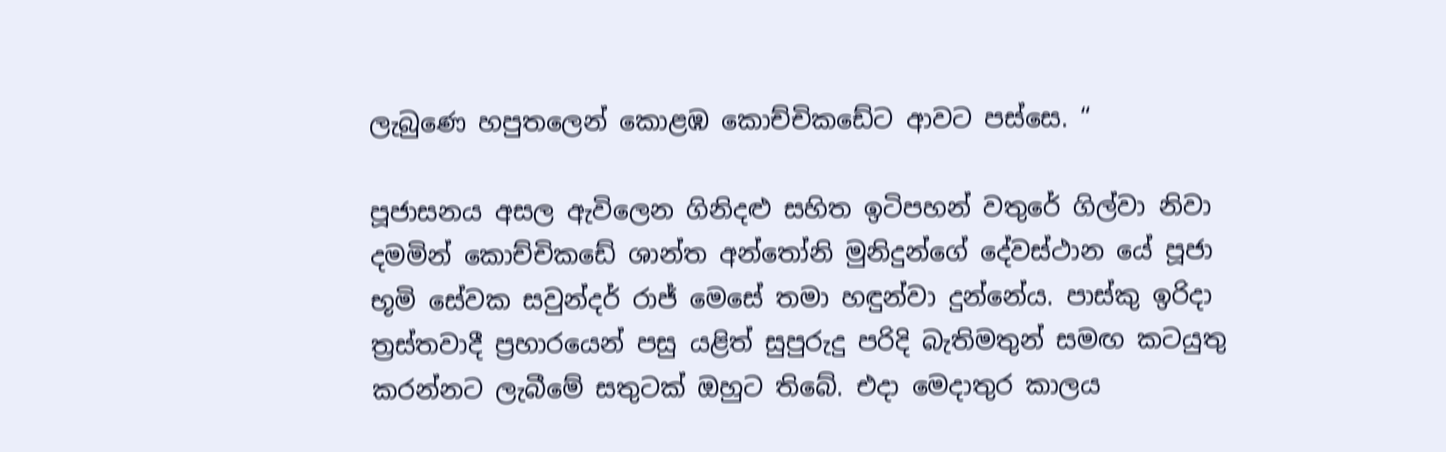ලැබුණෙ හපුතලෙන් කොළඹ කොච්චිකඩේට ආවට පස්සෙ. “

පූජාසනය අසල ඇවිලෙන ගිනිදළු සහිත ඉටිපහන් වතුරේ ගිල්වා නිවා දමමින් කොච්චිකඩේ ශාන්ත අන්තෝනි මුනිදුන්ගේ දේවස්ථාන යේ පූජා භූමි සේවක සවුන්දර් රාජ් මෙසේ තමා හඳුන්වා දුන්නේය. පාස්කු ඉරිදා ත්‍රස්තවාදී ප්‍රහාරයෙන් පසු යළිත් සුපුරුදු පරිදි බැතිමතුන් සමඟ කටයුතු කරන්නට ලැබීමේ සතුටක් ඔහුට තිබේ. එදා මෙදාතුර කාලය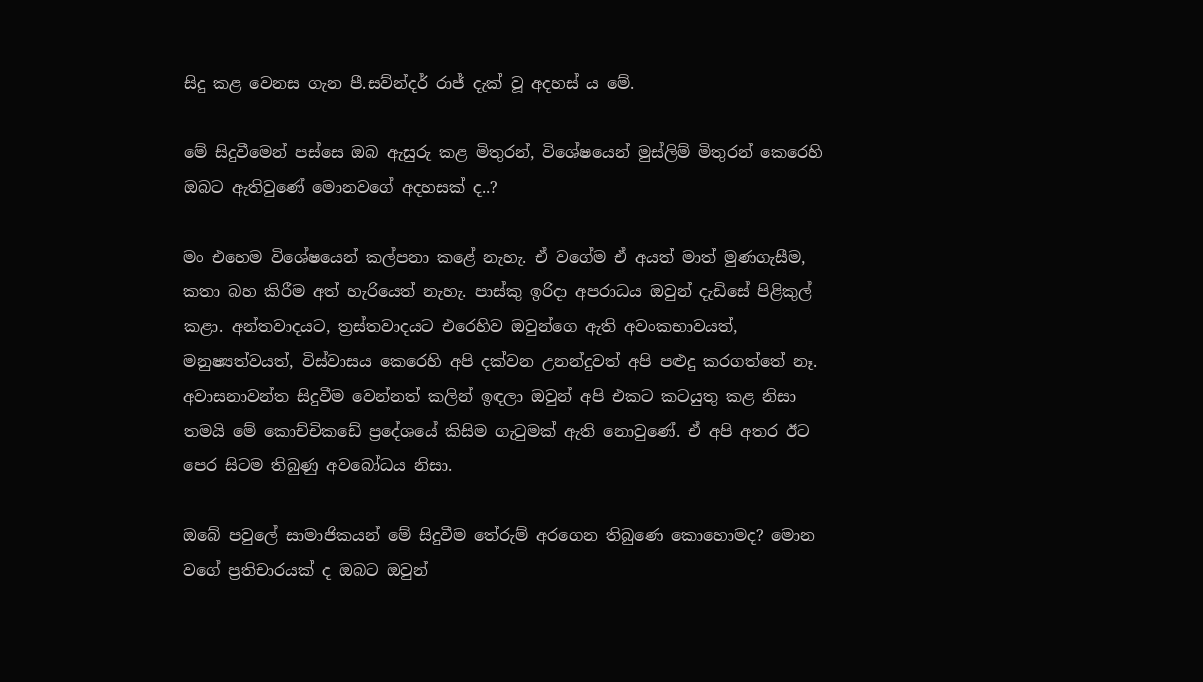සිදු කළ වෙනස ගැන පී.සව්න්දර් රාජ් දැක් වූ අදහස් ය මේ.

මේ සිදුවීමෙන් පස්සෙ ඔබ ඇසුරු කළ මිතුරන්, විශේෂයෙන් මුස්ලිම් මිතුරන් කෙරෙහි ඔබට ඇතිවුණේ මොනවගේ අදහසක් ද..?

මං එහෙම විශේෂයෙන් කල්පනා කළේ නැහැ. ඒ වගේම ඒ අයත් මාත් මුණගැසීම, කතා බහ කිරීම අත් හැරියෙත් නැහැ. පාස්කු ඉරිදා අපරාධය ඔවුන් දැඩිසේ පිළිකුල් කළා. අන්තවාදයට, ත්‍රස්තවාදයට එරෙහිව ඔවුන්ගෙ ඇති අවංකභාවයත්, මනුෂ්‍යත්වයත්, විස්වාසය කෙරෙහි අපි දක්වන උනන්දුවත් අපි පළුදු කරගත්තේ නෑ. අවාසනාවන්ත සිදුවීම වෙන්නත් කලින් ඉඳලා ඔවුන් අපි එකට කටයුතු කළ නිසා තමයි මේ කොච්චිකඩේ ප්‍රදේශයේ කිසිම ගැටුමක් ඇති නොවුණේ. ඒ අපි අතර ඊට පෙර සිටම තිබුණු අවබෝධය නිසා.

ඔබේ පවුලේ සාමාජිකයන් මේ සිදුවීම තේරුම් අරගෙන තිබුණෙ කොහොමද? මොන වගේ ප්‍රතිචාරයක් ද ඔබට ඔවුන්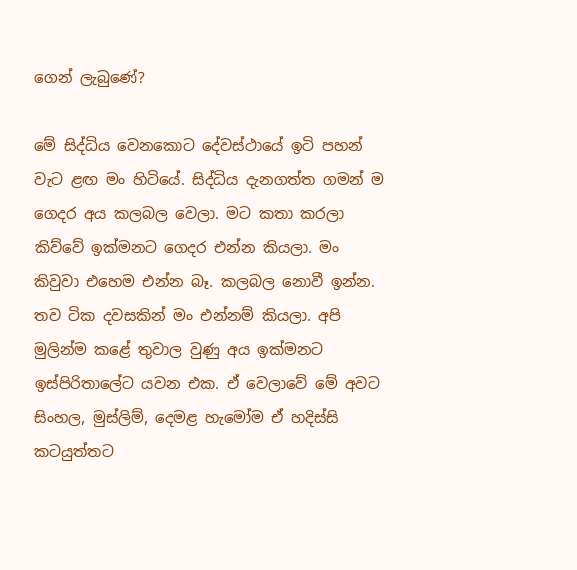ගෙන් ලැබුණේ?

මේ සිද්ධිය වෙනකොට දේවස්ථායේ ඉටි පහන් වැට ළඟ මං හිටියේ. සිද්ධිය දැනගත්ත ගමන් ම ගෙදර අය කලබල වෙලා. මට කතා කරලා කිව්වේ ඉක්මනට ගෙදර එන්න කියලා. මං කිවුවා එහෙම එන්න බෑ. කලබල නොවී ඉන්න. තව ටික දවසකින් මං එන්නම් කියලා. අපි මුලින්ම කළේ තුවාල වුණු අය ඉක්මනට ඉස්පිරිතාලේට යවන එක. ඒ වෙලාවේ මේ අවට සිංහල, මුස්ලිම්, දෙමළ හැමෝම ඒ හදිස්සි කටයුත්තට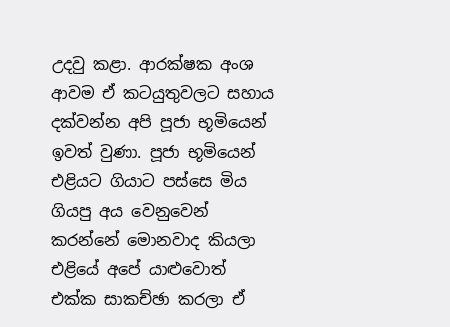උදවු කළා. ආරක්ෂක අංශ ආවම ඒ කටයුතුවලට සහාය දක්වන්න අපි පූජා භූමියෙන් ඉවත් වුණා. පූජා භූමියෙන් එළියට ගියාට පස්සෙ මිය ගියපු අය වෙනුවෙන් කරන්නේ මොනවාද කියලා එළියේ අපේ යාළුවොත් එක්ක සාකච්ඡා කරලා ඒ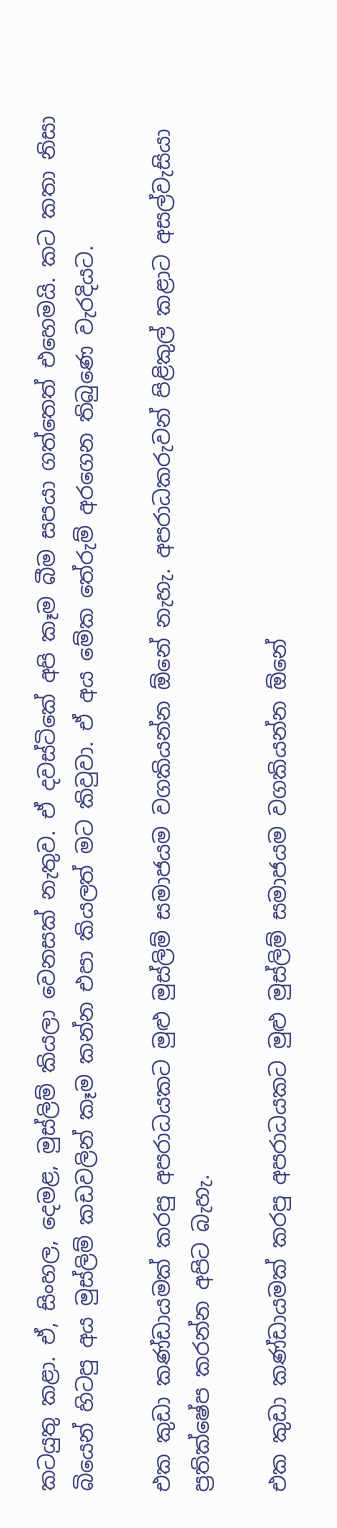කටයුතු කළා. ඒ, සිංහල, දෙමළ, මුස්ලිම් කියලා වෙනසක් නැතුව. ඒ දවස්ටිකේ අපි කෑම බීම සපයා ගත්තෙත් එහෙමයි. කට කතා නිසා බියෙන් හිටපු අය මුස්ලිම් කඩවලින් කෑම කන්න එපා කියලත් මට කිවුවා. ඒ අය මේක තේරුම් අරගෙන තිබුණෙ වැරදියට.

එක කුඩා කණ්ඩායමක් කරපු අපරාධයකට මුළු මුස්ලිම් සමාජයම වගකියන්න ඕනේ නැහැ. අපරාධකරුවන් පිළිකුල් කළාට අසල්වැසියා ප්‍රතික්ෂේප කරන්න අපිට බැහැ.

එක කුඩා කණ්ඩායමක් කරපු අපරාධයකට මුළු මුස්ලිම් සමාජයම වගකියන්න ඕනේ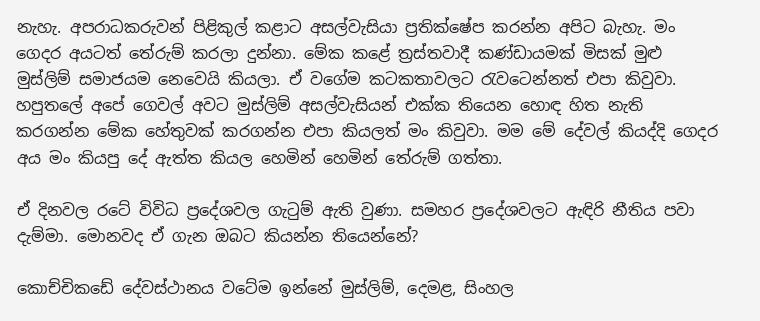නැහැ. අපරාධකරුවන් පිළිකුල් කළාට අසල්වැසියා ප්‍රතික්ෂේප කරන්න අපිට බැහැ. මං ගෙදර අයටත් තේරුම් කරලා දුන්නා. මේක කළේ ත්‍රස්තවාදී කණ්ඩායමක් මිසක් මුළු මුස්ලිම් සමාජයම නෙවෙයි කියලා. ඒ වගේම කටකතාවලට රැවටෙන්නත් එපා කිවුවා. හපුතලේ අපේ ගෙවල් අවට මුස්ලිම් අසල්වැසියන් එක්ක තියෙන හොඳ හිත නැති කරගන්න මේක හේතුවක් කරගන්න එපා කියලත් මං කිවුවා. මම මේ දේවල් කියද්දි ගෙදර අය මං කියපු දේ ඇත්ත කියල හෙමින් හෙමින් තේරුම් ගත්තා.

ඒ දිනවල රටේ විවිධ ප්‍රදේශවල ගැටුම් ඇති වුණා. සමහර ප්‍රදේශවලට ඇඳිරි නීතිය පවා දැම්මා. මොනවද ඒ ගැන ඔබට කියන්න තියෙන්නේ?

කොච්චිකඩේ දේවස්ථානය වටේම ඉන්නේ මුස්ලිම්, දෙමළ, සිංහල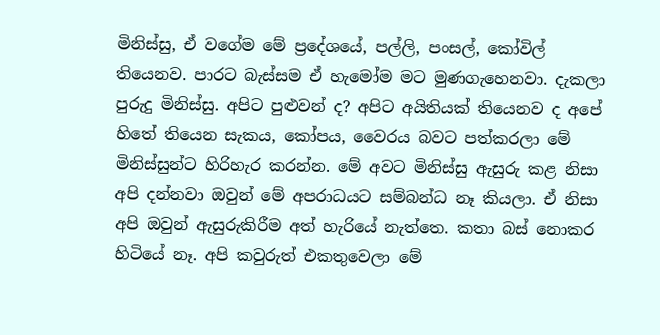මිනිස්සු, ඒ වගේම මේ ප්‍රදේශයේ, පල්ලි, පංසල්, කෝවිල් තියෙනව. පාරට බැස්සම ඒ හැමෝම මට මුණගැහෙනවා. දැකලා පුරුදු මිනිස්සු. අපිට පුළුවන් ද? අපිට අයිතියක් තියෙනව ද අපේ හිතේ තියෙන සැකය, කෝපය, වෛරය බවට පත්කරලා මේ මිනිස්සුන්ට හිරිහැර කරන්න. මේ අවට මිනිස්සු ඇසුරු කළ නිසා අපි දන්නවා ඔවුන් මේ අපරාධයට සම්බන්ධ නෑ කියලා. ඒ නිසා අපි ඔවුන් ඇසුරුකිරීම අත් හැරියේ නැත්තෙ. කතා බස් නොකර හිටියේ නෑ. අපි කවුරුත් එකතුවෙලා මේ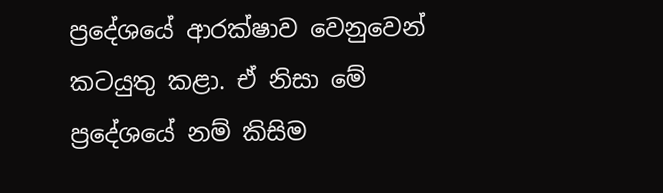ප්‍රදේශයේ ආරක්ෂාව වෙනුවෙන් කටයුතු කළා. ඒ නිසා මේ ප්‍රදේශයේ නම් කිසිම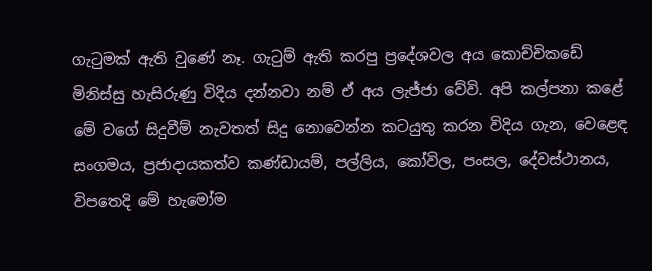ගැටුමක් ඇති වුණේ නෑ. ගැටුම් ඇති කරපු ප්‍රදේශවල අය කොච්චිකඩේ මිනිස්සු හැසිරුණු විදිය දන්නවා නම් ඒ අය ලැජ්ජා වේවි. අපි කල්පනා කළේ මේ වගේ සිදුවීම් නැවතත් සිදු නොවෙන්න කටයුතු කරන විදිය ගැන, වෙළෙඳ සංගමය, ප්‍රජාදායකත්ව කණ්ඩායම්, පල්ලිය, කෝවිල, පංසල, දේවස්ථානය, විපතෙදි මේ හැමෝම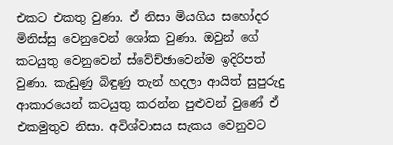එකට එකතු වුණා. ඒ නිසා මියගිය සහෝදර මිනිස්සු වෙනුවෙන් ශෝක වුණා. ඔවුන් ගේ කටයුතු වෙනුවෙන් ස්වේච්ඡාවෙන්ම ඉදිරිපත් වුණා. කැඩුණු බිඳුණු තැන් හදලා ආයිත් සුපුරුදු ආකාරයෙන් කටයුතු කරන්න පුළුවන් වුණේ ඒ එකමුතුව නිසා. අවිශ්වාසය සැකය වෙනුවට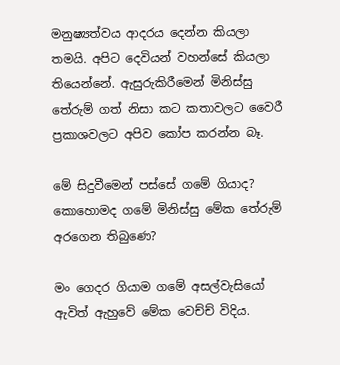මනුෂ්‍යත්වය ආදරය දෙන්න කියලා තමයි. අපිට දෙවියන් වහන්සේ කියලා තියෙන්නේ. ඇසුරුකිරීමෙන් මිනිස්සු තේරුම් ගත් නිසා කට කතාවලට වෛරී ප්‍රකාශවලට අපිව කෝප කරන්න බෑ.

මේ සිදුවීමෙන් පස්සේ ගමේ ගියාද? කොහොමද ගමේ මිනිස්සු මේක තේරුම් අරගෙන තිබුණෙ?

මං ගෙදර ගියාම ගමේ අසල්වැසියෝ ඇවිත් ඇහුවේ මේක වෙච්ච් විදිය.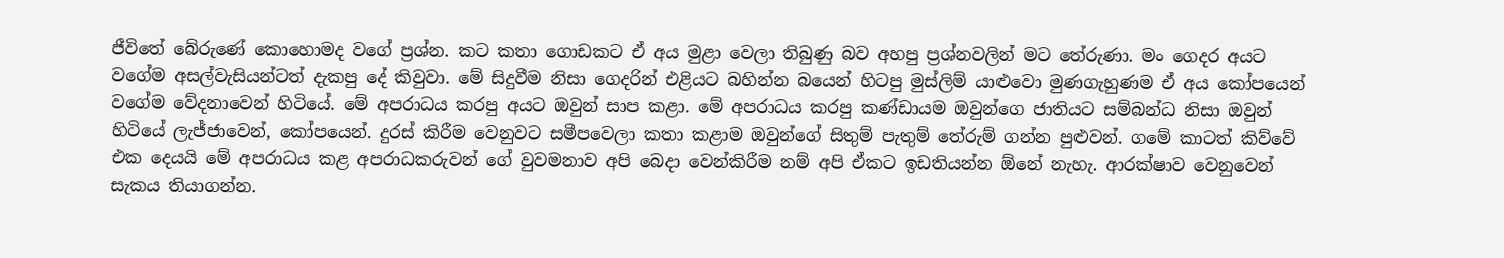ජීවිතේ බේරුණේ කොහොමද වගේ ප්‍රශ්න. කට කතා ගොඩකට ඒ අය මුළා වෙලා තිබුණු බව අහපු ප්‍රශ්නවලින් මට තේරුණා. මං ගෙදර අයට වගේම අසල්වැසියන්ටත් දැකපු දේ කිවුවා. මේ සිදුවීම නිසා ගෙදරින් එළියට බහින්න බයෙන් හිටපු මුස්ලිම් යාළුවො මුණගැහුණම ඒ අය කෝපයෙන් වගේම වේදනාවෙන් හිටියේ. මේ අපරාධය කරපු අයට ඔවුන් සාප කළා. මේ අපරාධය කරපු කණ්ඩායම ඔවුන්ගෙ ජාතියට සම්බන්ධ නිසා ඔවුන් හිටියේ ලැජ්ජාවෙන්, කෝපයෙන්. දුරස් කිරීම වෙනුවට සමීපවෙලා කතා කළාම ඔවුන්ගේ සිතුම් පැතුම් තේරුම් ගන්න පුළුවන්. ගමේ කාටත් කිව්වේ එක දෙයයි මේ අපරාධය කළ අපරාධකරුවන් ගේ වුවමනාව අපි බෙදා වෙන්කිරීම නම් අපි ඒකට ඉඩතියන්න ඕනේ නැහැ. ආරක්ෂාව වෙනුවෙන් සැකය තියාගන්න.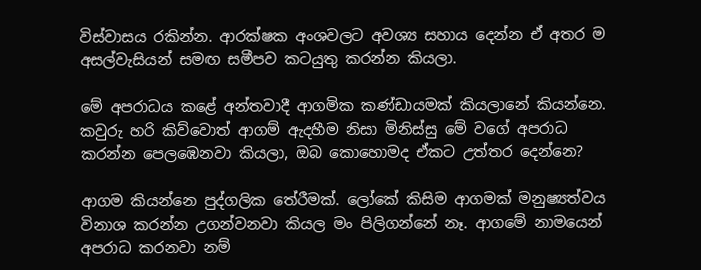විස්වාසය රකින්න. ආරක්ෂක අංශවලට අවශ්‍ය සහාය දෙන්න ඒ අතර ම අසල්වැසියන් සමඟ සමීපව කටයුතු කරන්න කියලා.

මේ අපරාධය කළේ අන්තවාදී ආගමික කණ්ඩායමක් කියලානේ කියන්නෙ. කවුරු හරි කිව්වොත් ආගම් ඇදහීම නිසා මිනිස්සු මේ වගේ අපරාධ කරන්න පෙලඹෙනවා කියලා, ඔබ කොහොමද ඒකට උත්තර දෙන්නෙ?

ආගම කියන්නෙ පුද්ගලික තේරීමක්. ලෝකේ කිසිම ආගමක් මනුෂ්‍යත්වය විනාශ කරන්න උගන්වනවා කියල මං පිලිගන්නේ නෑ. ආගමේ නාමයෙන් අපරාධ කරනවා නම්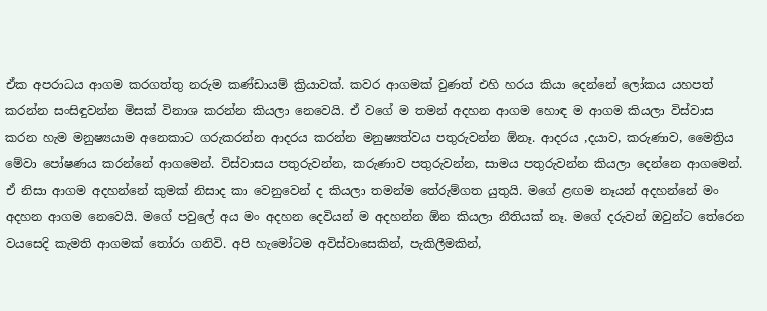ඒක අපරාධය ආගම කරගත්තු නරුම කණ්ඩායම් ක්‍රියාවක්. කවර ආගමක් වුණත් එහි හරය කියා දෙන්නේ ලෝකය යහපත් කරන්න සංසිඳුවන්න මිසක් විනාශ කරන්න කියලා නෙවෙයි. ඒ වගේ ම තමන් අදහන ආගම හොඳ ම ආගම කියලා විස්වාස කරන හැම මනුෂ්‍යයාම අනෙකාට ගරුකරන්න ආදරය කරන්න මනුෂ්‍යත්වය පතුරුවන්න ඕනෑ. ආදරය ,දයාව, කරුණාව, මෛත්‍රිය මේවා පෝෂණය කරන්නේ ආගමෙන්. විස්වාසය පතුරුවන්න, කරුණාව පතුරුවන්න, සාමය පතුරුවන්න කියලා දෙන්නෙ ආගමෙන්. ඒ නිසා ආගම අදහන්නේ කුමක් නිසාද කා වෙනුවෙන් ද කියලා තමන්ම තේරුම්ගත යුතුයි. මගේ ළඟම නෑයන් අදහන්නේ මං අදහන ආගම නෙවෙයි. මගේ පවුලේ අය මං අදහන දෙවියන් ම අදහන්න ඕන කියලා නීතියක් නෑ. මගේ දරුවන් ඔවුන්ට තේරෙන වයසෙදි කැමති ආගමක් තෝරා ගනිවි. අපි හැමෝටම අවිස්වාසෙකින්, පැකිලීමකින්,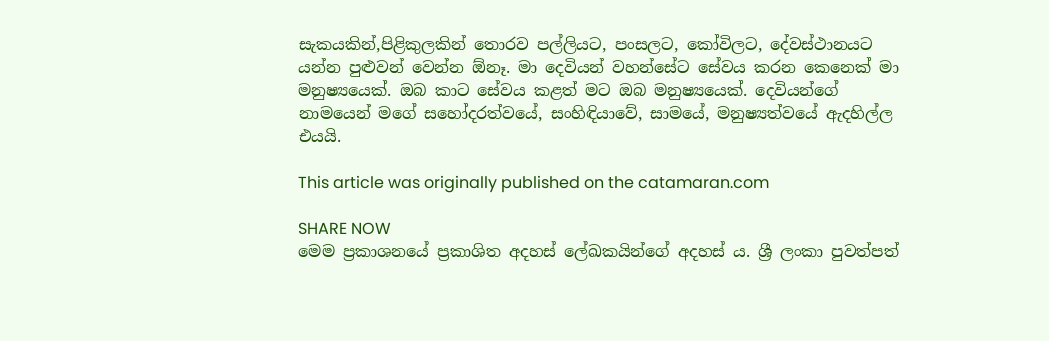සැකයකින්,පිළිකුලකින් තොරව පල්ලියට, පංසලට, කෝවිලට, දේවස්ථානයට යන්න පුළුවන් වෙන්න ඕනෑ. මා දෙවියන් වහන්සේට සේවය කරන කෙනෙක් මා මනුෂ්‍යයෙක්. ඔබ කාට සේවය කළත් මට ඔබ මනුෂ්‍යයෙක්. දෙවියන්ගේ නාමයෙන් මගේ සහෝදරත්වයේ, සංහිඳියාවේ, සාමයේ, මනුෂ්‍යත්වයේ ඇදහිල්ල එයයි.

This article was originally published on the catamaran.com

SHARE NOW
මෙම ප්‍රකාශනයේ ප්‍රකාශිත අදහස් ලේඛකයින්ගේ අදහස් ය. ශ්‍රී ලංකා පුවත්පත්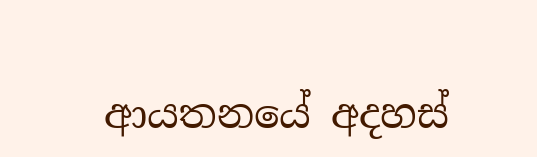ආයතනයේ අදහස්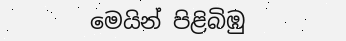මෙයින් පිළිබිඹු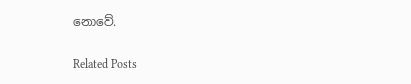නොවේ.

Related Posts